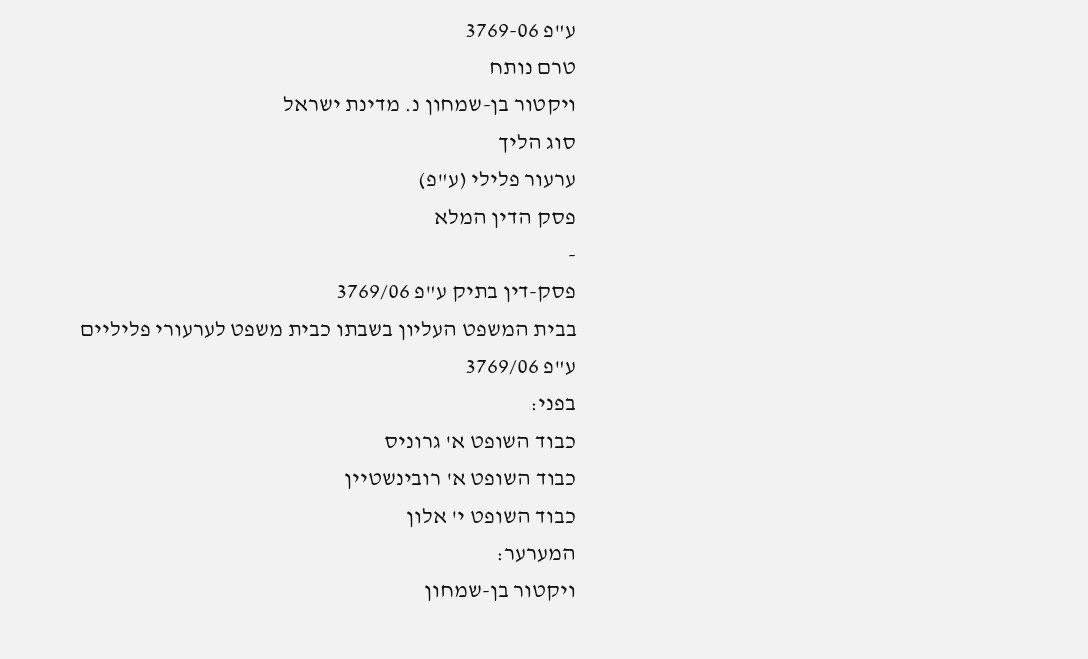ע"פ 3769-06
טרם נותח
ויקטור בן-שמחון נ. מדינת ישראל
סוג הליך
ערעור פלילי (ע"פ)
פסק הדין המלא
-
פסק-דין בתיק ע"פ 3769/06
בבית המשפט העליון בשבתו כבית משפט לערעורי פליליים
ע"פ 3769/06
בפני:
כבוד השופט א' גרוניס
כבוד השופט א' רובינשטיין
כבוד השופט י' אלון
המערער:
ויקטור בן-שמחון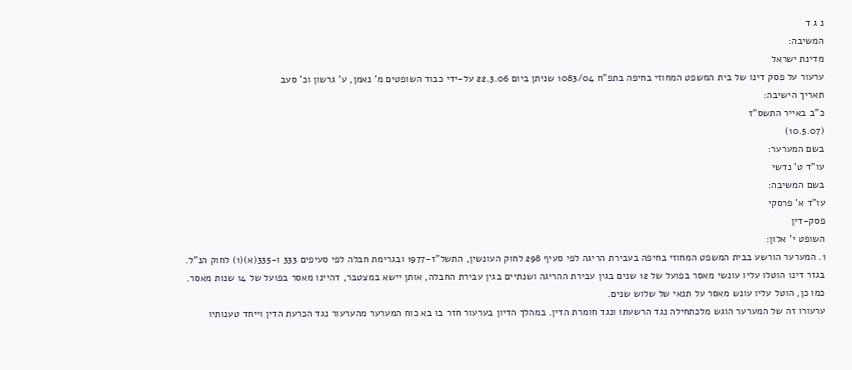נ ג ד
המשיבה:
מדינת ישראל
ערעור על פסק דינו של בית המשפט המחוזי בחיפה בתפ"ח 1083/04 שניתן ביום 22.3.06 על-ידי כבוד השופטים מ' נאמן, ע' גרשון וכ' סעב
תאריך הישיבה:
כ"ב באייר התשס"ז
(10.5.07)
בשם המערער:
עו"ד ט' נדשי
בשם המשיבה:
עו"ד א' פרסקי
פסק-דין
השופט י' אלון:
1. המערער הורשע בבית המשפט המחוזי בחיפה בעבירת הריגה לפי סעיף 298 לחוק העונשין, התשל"ז-1977 ובגרימת חבלה לפי סעיפים 333 ו-335(א)(1) לחוק הנ"ל. בגזר דינו הוטלו עליו עונשי מאסר בפועל של 12 שנים בגין עבירת ההריגה ושנתיים בגין עבירת החבלה, אותן יישא במצטבר, דהיינו מאסר בפועל של 14 שנות מאסר. כמו כן, הוטל עליו עונש מאסר על תנאי של שלוש שנים.
ערעורו זה של המערער הוגש מלכתחילה נגד הרשעתו ונגד חומרת הדין. במהלך הדיון בערעור חזר בו בא כוח המערער מהערעור נגד הכרעת הדין וייחד טענותיו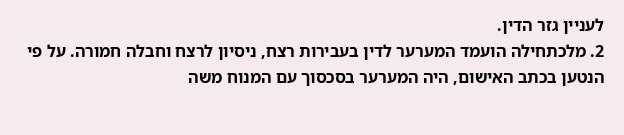לעניין גזר הדין.
2. מלכתחילה הועמד המערער לדין בעבירות רצח, ניסיון לרצח וחבלה חמורה. על פי הנטען בכתב האישום, היה המערער בסכסוך עם המנוח משה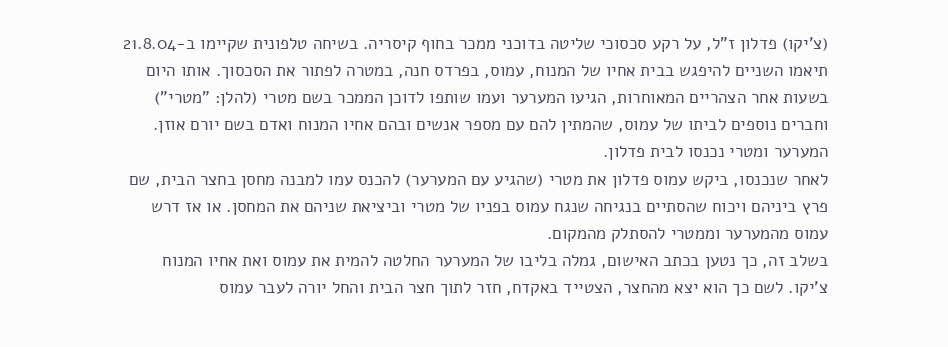(צ'יקו) פדלון ז"ל, על רקע סכסוכי שליטה בדוכני ממכר בחוף קיסריה. בשיחה טלפונית שקיימו ב-21.8.04 תיאמו השניים להיפגש בבית אחיו של המנוח, עמוס, בפרדס חנה, במטרה לפתור את הסכסוך. אותו היום בשעות אחר הצהריים המאוחרות, הגיעו המערער ועמו שותפו לדוכן הממכר בשם מטרי (להלן: "מטרי") וחברים נוספים לביתו של עמוס, שהמתין להם עם מספר אנשים ובהם אחיו המנוח ואדם בשם יורם אוזן. המערער ומטרי נכנסו לבית פדלון.
לאחר שנכנסו, ביקש עמוס פדלון את מטרי (שהגיע עם המערער) להכנס עמו למבנה מחסן בחצר הבית, שם פרץ ביניהם ויכוח שהסתיים בנגיחה שנגח עמוס בפניו של מטרי וביציאת שניהם את המחסן. או אז דרש עמוס מהמערער וממטרי להסתלק מהמקום.
בשלב זה, כך נטען בכתב האישום, גמלה בליבו של המערער החלטה להמית את עמוס ואת אחיו המנוח צ'יקו. לשם כך הוא יצא מהחצר, הצטייד באקדח, חזר לתוך חצר הבית והחל יורה לעבר עמוס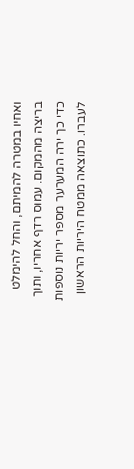ואחיו במטרה להמיתם, והחל להימלט בריצה מהמקום. עמוס רדף אחריו, ותוך כדי כך ירה המערער מספר יריות נוספות לעברו. כתוצאה ממטח היריות הראשון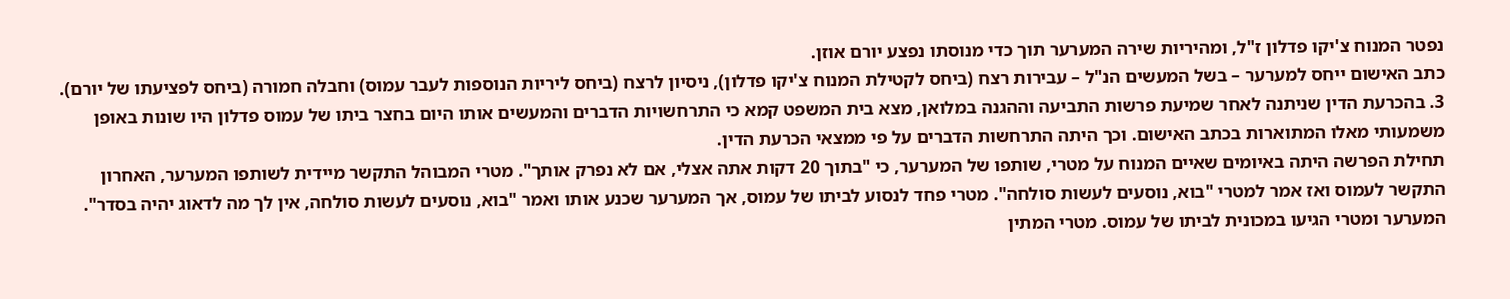נפטר המנוח צ'יקו פדלון ז"ל, ומהיריות שירה המערער תוך כדי מנוסתו נפצע יורם אוזן.
כתב האישום ייחס למערער – בשל המעשים הנ"ל – עבירות רצח (ביחס לקטילת המנוח צ'יקו פדלון), ניסיון לרצח (ביחס ליריות הנוספות לעבר עמוס) וחבלה חמורה (ביחס לפציעתו של יורם).
3. בהכרעת הדין שניתנה לאחר שמיעת פרשות התביעה וההגנה במלואן, מצא בית המשפט קמא כי התרחשויות הדברים והמעשים אותו היום בחצר ביתו של עמוס פדלון היו שונות באופן משמעותי מאלו המתוארות בכתב האישום. וכך היתה התרחשות הדברים על פי ממצאי הכרעת הדין.
תחילת הפרשה היתה באיומים שאיים המנוח על מטרי, שותפו של המערער, כי "בתוך 20 דקות אתה אצלי, אם לא נפרק אותך". מטרי המבוהל התקשר מיידית לשותפו המערער, האחרון התקשר לעמוס ואז אמר למטרי "בוא, נוסעים לעשות סולחה". מטרי פחד לנסוע לביתו של עמוס, אך המערער שכנע אותו ואמר "בוא, נוסעים לעשות סולחה, אין לך מה לדאוג יהיה בסדר".
המערער ומטרי הגיעו במכונית לביתו של עמוס. מטרי המתין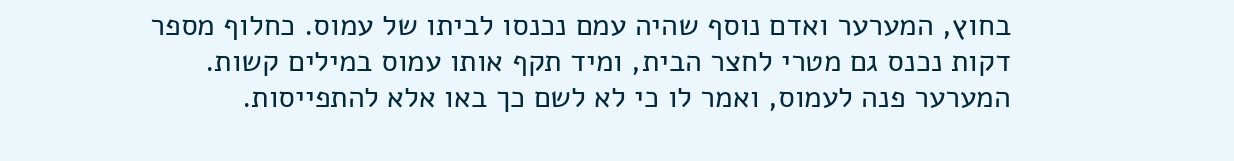בחוץ, המערער ואדם נוסף שהיה עמם נכנסו לביתו של עמוס. כחלוף מספר דקות נכנס גם מטרי לחצר הבית, ומיד תקף אותו עמוס במילים קשות. המערער פנה לעמוס, ואמר לו כי לא לשם כך באו אלא להתפייסות.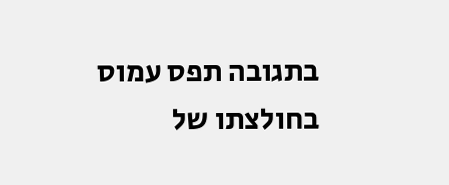בתגובה תפס עמוס בחולצתו של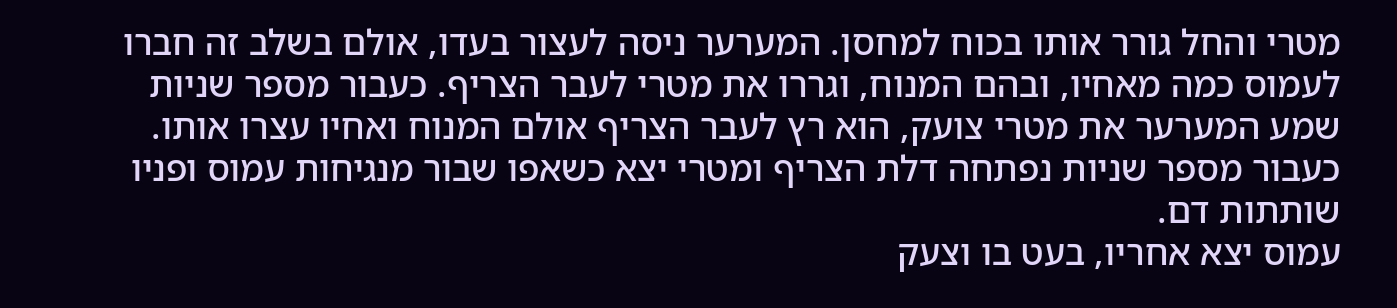מטרי והחל גורר אותו בכוח למחסן. המערער ניסה לעצור בעדו, אולם בשלב זה חברו לעמוס כמה מאחיו, ובהם המנוח, וגררו את מטרי לעבר הצריף. כעבור מספר שניות שמע המערער את מטרי צועק, הוא רץ לעבר הצריף אולם המנוח ואחיו עצרו אותו. כעבור מספר שניות נפתחה דלת הצריף ומטרי יצא כשאפו שבור מנגיחות עמוס ופניו שותתות דם.
עמוס יצא אחריו, בעט בו וצעק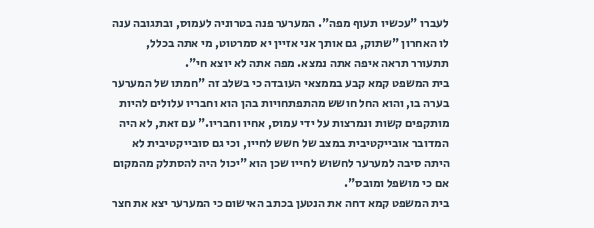לעברו "עכשיו תעוף מפה". המערער פנה בטרוניה לעמוס, ובתגובה ענה לו האחרון "שתוק, גם אותך אני אזיין יא סמרטוט, מי אתה בכלל, תתעורר תראה איפה אתה נמצא. מפה אתה לא יוצא חי".
בית המשפט קמא קבע בממצאי העובדה כי בשלב זה "חמתו של המערער בערה בו, והוא החל חושש מהתפתחויות בהן הוא וחבריו עלולים להיות מותקפים קשות ונמרצות על ידי עמוס, אחיו וחבריו." עם זאת, לא היה המדובר אובייקטיבית במצב של חשש לחייו, וכי גם סובייקטיבית לא היתה סיבה למערער לחשוש לחייו שכן הוא "יכול היה להסתלק מהמקום אם כי מושפל ומובס".
בית המשפט קמא דחה את הנטען בכתב האישום כי המערער יצא את חצר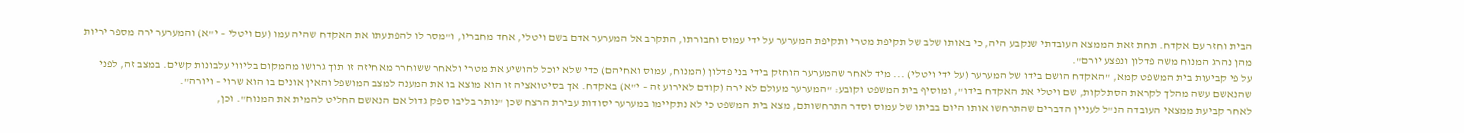הבית וחזר עם אקדח. תחת זאת הממצא העובדתי שנקבע היה, כי באותו שלב של תקיפת מטרי ותקיפת המערער על ידי עמוס וחבורתו, התקרב אל המערער אדם בשם ויטלי, אחד מחבריו, ו"מסר לו להפתעתו את האקדח שהיה עמו (עם ויטלי – י"א) והמערער ירה מספר יריות מהן נהרג המנוח משה פדלון ונפצע יורם".
על פי קביעות בית המשפט קמא, "האקדח הושם בידו של המערער (על ידי ויטלי) ... מיד לאחר שהמערער הוחזק בידי בני פדלון (המנוח, עמוס ואחיהם) כדי שלא יוכל להושיע את מטרי ולאחר ששוחרר מאחיזה זו תוך גרושו מהמקום בליווי עלבונות קשים. במצב זה, לפני שהנאשם עשה מהלך לקראת הסתלקות, שם ויטלי את האקדח בידו", ומוסיף בית המשפט וקובע: "המערער מעולם לא ירה (קודם לאירוע זה – י"א) באקדח. אך בסיטואציה זו הוא מוצא בו את המענה למצב המושפל והאין אונים בו הוא שרוי – ויורה".
לאחר קביעת ממצאי העובדה הנ"ל לעניין הדברים שהתרחשו אותו היום בביתו של עמוס וסדר התרחשותם, מצא בית המשפט כי לא נתקיימו במערער יסודות עבירת הרצח שכן "נותר בליבו ספק גדול אם הנאשם החליט להמית את המנוח". וכן,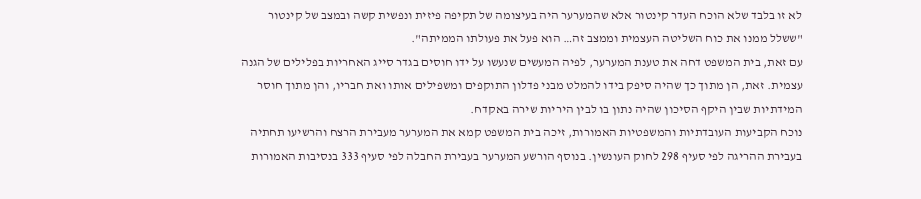לא זו בלבד שלא הוכח העדר קינטור אלא שהמערער היה בעיצומה של תקיפה פיזית ונפשית קשה ובמצב של קינטור "ששלל ממנו את כוח השליטה העצמית וממצב זה… הוא פעל את פעולתו הממיתה".
עם זאת, בית המשפט דחה את טענת המערער, לפיה המעשים שנעשו על ידו חוסים בגדר סייג האחריות בפלילים של הגנה עצמית. זאת, הן מתוך כך שהיה סיפק בידו להמלט מבני פדלון התוקפים ומשפילים אותו ואת חבריו, והן מתוך חוסר המידתיות שבין היקף הסיכון שהיה נתון בו לבין היריות שירה באקדח.
נוכח הקביעות העובדתיות והמשפטיות האמורות, זיכה בית המשפט קמא את המערער מעבירת הרצח והרשיעו תחתיה בעבירת ההריגה לפי סעיף 298 לחוק העונשין. בנוסף הורשע המערער בעבירת החבלה לפי סעיף 333 בנסיבות האמורות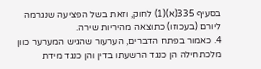בסעיף 335(א)(1) לחוק, וזאת בשל הפציעה שנגרמה ליורם (בעכוזו) כתוצאה מהיריות שירה.
4. כאמור בפתח הדברים, הערעור שהגיש המערער כוון מלכתחילה הן כנגד הרשעתו בדין והן כנגד מידת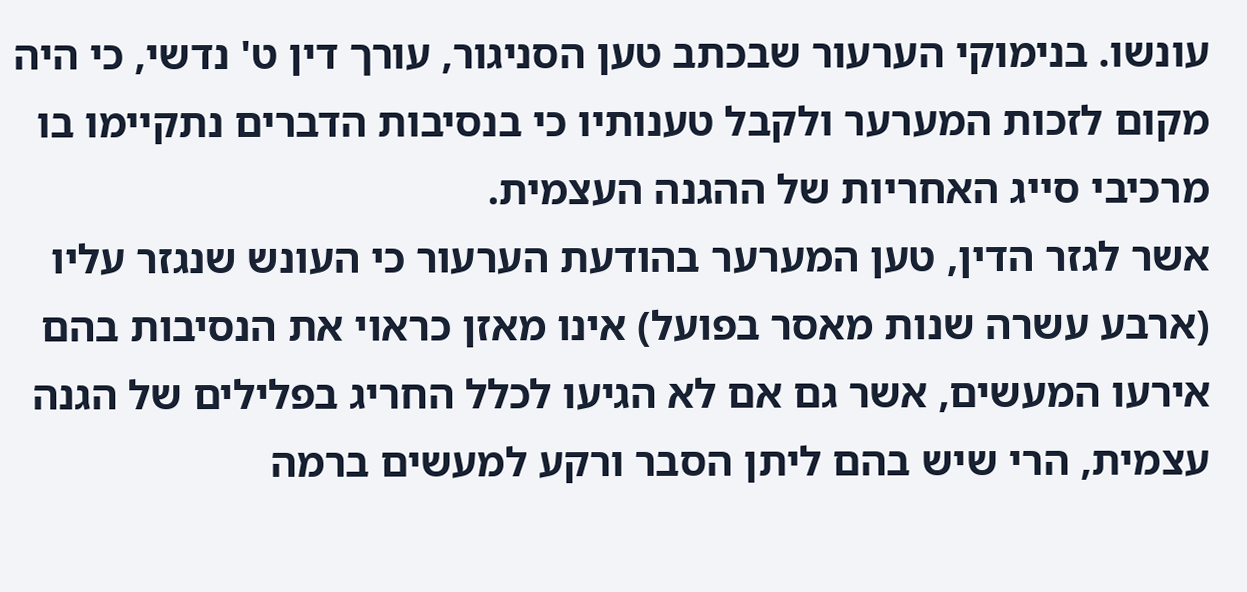עונשו. בנימוקי הערעור שבכתב טען הסניגור, עורך דין ט' נדשי, כי היה מקום לזכות המערער ולקבל טענותיו כי בנסיבות הדברים נתקיימו בו מרכיבי סייג האחריות של ההגנה העצמית.
אשר לגזר הדין, טען המערער בהודעת הערעור כי העונש שנגזר עליו (ארבע עשרה שנות מאסר בפועל) אינו מאזן כראוי את הנסיבות בהם אירעו המעשים, אשר גם אם לא הגיעו לכלל החריג בפלילים של הגנה עצמית, הרי שיש בהם ליתן הסבר ורקע למעשים ברמה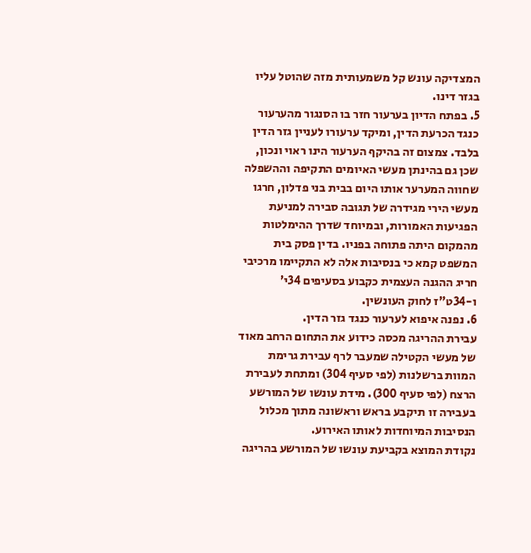המצדיקה עונש קל משמעותית מזה שהוטל עליו בגזר דינו.
5. בפתח הדיון בערעור חזר בו הסנגור מהערעור כנגד הכרעת הדין, ומיקד ערעורו לעניין גזר הדין בלבד. צמצום זה בהיקף הערעור הינו ראוי ונכון, שכן גם בהינתן מעשי האיומים התקיפה וההשפלה שחווה המערער אותו היום בבית בני פדלון, חרגו מעשי הירי מגידרה של תגובה סבירה למניעת הפגיעות האמורות, ובמיוחד שדרך ההימלטות מהמקום היתה פתוחה בפניו. בדין פסק בית המשפט קמא כי בנסיבות אלה לא התקיימו מרכיבי חריג ההגנה העצמית כקבוע בסעיפים 34י' ו-34ט"ז לחוק העונשין.
6. נפנה איפוא לערעור כנגד גזר הדין.
עבירת ההריגה מכסה כידוע את התחום הרחב מאוד של מעשי הקטילה שמעבר לרף עבירת גרימת המוות ברשלנות (לפי סעיף 304) ומתחת לעבירת הרצח (לפי סעיף 300). מידת עונשו של המורשע בעבירה זו תיקבע בראש וראשונה מתוך מכלול הנסיבות המיוחדות לאותו האירוע.
נקודת המוצא בקביעת עונשו של המורשע בהריגה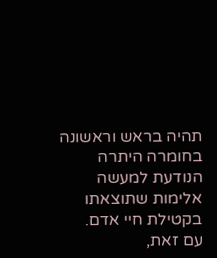תהיה בראש וראשונה בחומרה היתרה הנודעת למעשה אלימות שתוצאתו בקטילת חיי אדם.
עם זאת,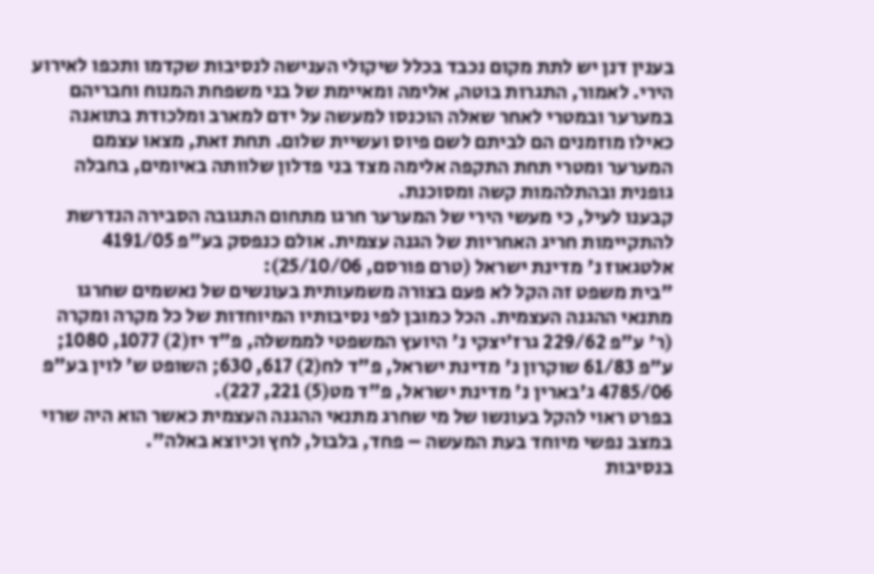בענין דנן יש לתת מקום נכבד בכלל שיקולי הענישה לנסיבות שקדמו ותכפו לאירוע הירי. לאמור, התגרות בוטה, אלימה ומאיימת של בני משפחת המנוח וחבריהם במערער ובמטרי לאחר שאלה הוכנסו למעשה על ידם למארב ומלכודת בתואנה כאילו מוזמנים הם לביתם לשם פיוס ועשיית שלום. תחת זאת, מצאו עצמם המערער ומטרי תחת התקפה אלימה מצד בני פדלון שלוותה באיומים, בחבלה גופנית ובהתלהמות קשה ומסוכנת.
קבענו לעיל, כי מעשי הירי של המערער חרגו מתחום התגובה הסבירה הנדרשת להתקיימות חריג האחריות של הגנה עצמית. אולם כנפסק בע"פ 4191/05 אלטגאוז נ' מדינת ישראל (טרם פורסם, 25/10/06):
"בית משפט זה הקל לא פעם בצורה משמעותית בעונשים של נאשמים שחרגו מתנאי ההגנה העצמית. הכל כמובן לפי נסיבותיו המיוחדות של כל מקרה ומקרה (ר' ע"פ 229/62 גרז'יצקי נ' היועץ המשפטי לממשלה, פ"ד יז(2) 1077, 1080; ע"פ 61/83 שוקרון נ' מדינת ישראל, פ"ד לח(2) 617, 630; השופט ש' לוין בע"פ 4785/06 ג'בארין נ' מדינת ישראל, פ"ד מט(5) 221, 227).
בפרט ראוי להקל בעונשו של מי שחרג מתנאי ההגנה העצמית כאשר הוא היה שרוי במצב נפשי מיוחד בעת המעשה – פחד, בלבול, לחץ וכיוצא באלה".
בנסיבות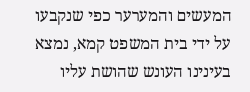המעשים והמערער כפי שנקבעו על ידי בית המשפט קמא, נמצא בעינינו העונש שהושת עליו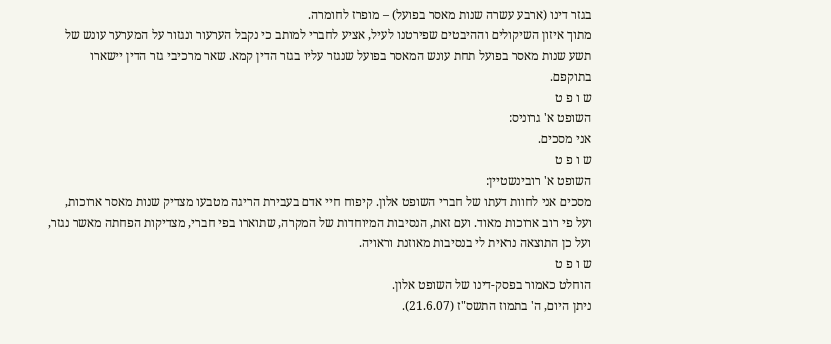בגזר דינו (ארבע עשרה שנות מאסר בפועל) – מופרז לחומרה.
מתוך איזון השיקולים וההיבטים שפירטנו לעיל, אציע לחברי למותב כי נקבל הערעור ונגזור על המערער עונש של תשע שנות מאסר בפועל תחת עונש המאסר בפועל שנגזר עליו בגזר הדין קמא. שאר מרכיבי גזר הדין יישארו בתוקפם.
ש ו פ ט
השופט א' גרוניס:
אני מסכים.
ש ו פ ט
השופט א' רובינשטיין:
מסכים אני לחוות דעתו של חברי השופט אלון. קיפוח חיי אדם בעבירת הריגה מטבעו מצדיק שנות מאסר ארוכות, ועל פי רוב ארוכות מאוד. ועם זאת, הנסיבות המיוחדות של המקרה, שתוארו בפי חברי, מצדיקות הפחתה מאשר נגזר, ועל כן התוצאה נראית לי בנסיבות מאוזנת וראויה.
ש ו פ ט
הוחלט כאמור בפסק-דינו של השופט אלון.
ניתן היום, ה' בתמוז התשס"ז (21.6.07).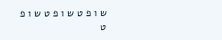ש ו פ ט ש ו פ ט ש ו פ ט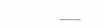___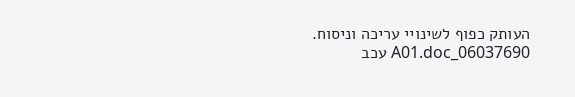העותק כפוף לשינויי עריכה וניסוח. 06037690_A01.doc עכב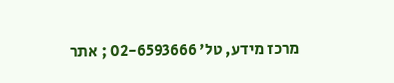מרכז מידע, טל' 02-6593666 ; אתר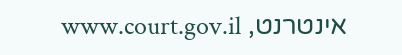אינטרנט, www.court.gov.il